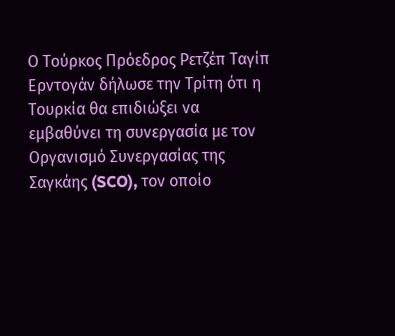Ο Τούρκος Πρόεδρος Ρετζέπ Ταγίπ Ερντογάν δήλωσε την Τρίτη ότι η Τουρκία θα επιδιώξει να εμβαθύνει τη συνεργασία με τον Οργανισμό Συνεργασίας της Σαγκάης (SCO), τον οποίο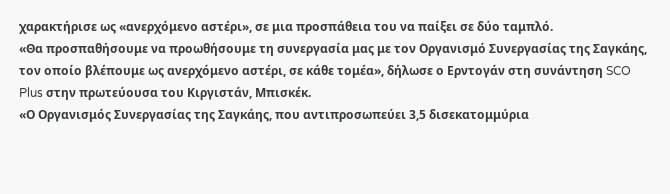χαρακτήρισε ως «ανερχόμενο αστέρι», σε μια προσπάθεια του να παίξει σε δύο ταμπλό.
«Θα προσπαθήσουμε να προωθήσουμε τη συνεργασία μας με τον Οργανισμό Συνεργασίας της Σαγκάης, τον οποίο βλέπουμε ως ανερχόμενο αστέρι, σε κάθε τομέα», δήλωσε ο Ερντογάν στη συνάντηση SCO Plus στην πρωτεύουσα του Κιργιστάν, Μπισκέκ.
«Ο Οργανισμός Συνεργασίας της Σαγκάης, που αντιπροσωπεύει 3,5 δισεκατομμύρια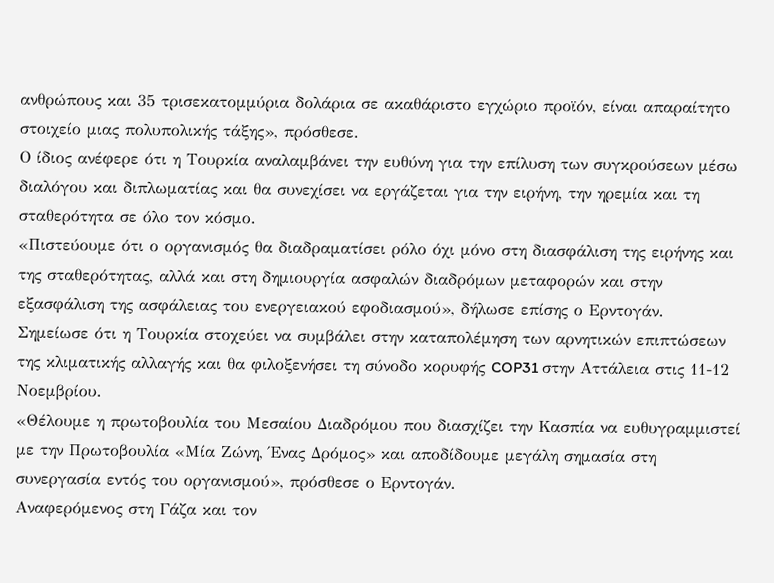ανθρώπους και 35 τρισεκατομμύρια δολάρια σε ακαθάριστο εγχώριο προϊόν, είναι απαραίτητο στοιχείο μιας πολυπολικής τάξης», πρόσθεσε.
Ο ίδιος ανέφερε ότι η Τουρκία αναλαμβάνει την ευθύνη για την επίλυση των συγκρούσεων μέσω διαλόγου και διπλωματίας και θα συνεχίσει να εργάζεται για την ειρήνη, την ηρεμία και τη σταθερότητα σε όλο τον κόσμο.
«Πιστεύουμε ότι ο οργανισμός θα διαδραματίσει ρόλο όχι μόνο στη διασφάλιση της ειρήνης και της σταθερότητας, αλλά και στη δημιουργία ασφαλών διαδρόμων μεταφορών και στην εξασφάλιση της ασφάλειας του ενεργειακού εφοδιασμού», δήλωσε επίσης ο Ερντογάν.
Σημείωσε ότι η Τουρκία στοχεύει να συμβάλει στην καταπολέμηση των αρνητικών επιπτώσεων της κλιματικής αλλαγής και θα φιλοξενήσει τη σύνοδο κορυφής COP31 στην Αττάλεια στις 11-12 Νοεμβρίου.
«Θέλουμε η πρωτοβουλία του Μεσαίου Διαδρόμου που διασχίζει την Κασπία να ευθυγραμμιστεί με την Πρωτοβουλία «Μία Ζώνη, Ένας Δρόμος» και αποδίδουμε μεγάλη σημασία στη συνεργασία εντός του οργανισμού», πρόσθεσε ο Ερντογάν.
Αναφερόμενος στη Γάζα και τον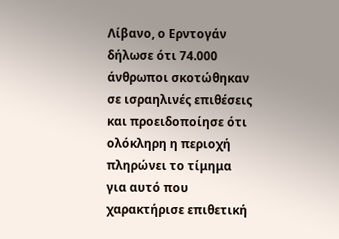Λίβανο, ο Ερντογάν δήλωσε ότι 74.000 άνθρωποι σκοτώθηκαν σε ισραηλινές επιθέσεις και προειδοποίησε ότι ολόκληρη η περιοχή πληρώνει το τίμημα για αυτό που χαρακτήρισε επιθετική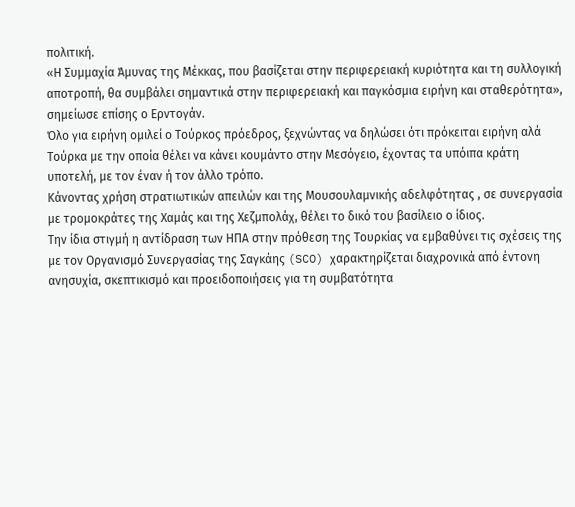πολιτική.
«Η Συμμαχία Άμυνας της Μέκκας, που βασίζεται στην περιφερειακή κυριότητα και τη συλλογική αποτροπή, θα συμβάλει σημαντικά στην περιφερειακή και παγκόσμια ειρήνη και σταθερότητα», σημείωσε επίσης ο Ερντογάν.
Όλο για ειρήνη ομιλεί ο Τούρκος πρόεδρος, ξεχνώντας να δηλώσει ότι πρόκειται ειρήνη αλά Τούρκα με την οποία θέλει να κάνει κουμάντο στην Μεσόγειο, έχοντας τα υπόιπα κράτη υποτελή, με τον έναν ή τον άλλο τρόπο.
Κάνοντας χρήση στρατιωτικών απειλών και της Μουσουλαμνικής αδελφότητας , σε συνεργασία με τρομοκράτες της Χαμάς και της Χεζμπολάχ, θέλει το δικό του βασίλειο ο ίδιος.
Την ίδια στιγμή η αντίδραση των ΗΠΑ στην πρόθεση της Τουρκίας να εμβαθύνει τις σχέσεις της με τον Οργανισμό Συνεργασίας της Σαγκάης (SCO) χαρακτηρίζεται διαχρονικά από έντονη ανησυχία, σκεπτικισμό και προειδοποιήσεις για τη συμβατότητα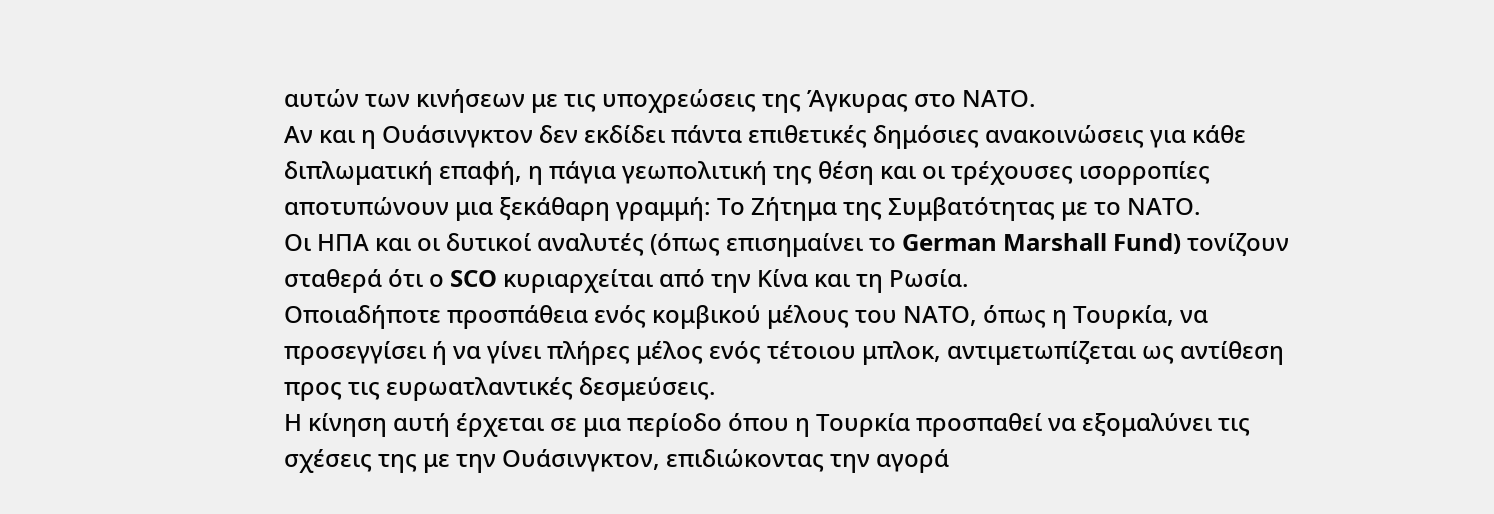αυτών των κινήσεων με τις υποχρεώσεις της Άγκυρας στο ΝΑΤΟ.
Αν και η Ουάσινγκτον δεν εκδίδει πάντα επιθετικές δημόσιες ανακοινώσεις για κάθε διπλωματική επαφή, η πάγια γεωπολιτική της θέση και οι τρέχουσες ισορροπίες αποτυπώνουν μια ξεκάθαρη γραμμή: Το Ζήτημα της Συμβατότητας με το ΝΑΤΟ.
Οι ΗΠΑ και οι δυτικοί αναλυτές (όπως επισημαίνει το German Marshall Fund) τονίζουν σταθερά ότι ο SCO κυριαρχείται από την Κίνα και τη Ρωσία.
Οποιαδήποτε προσπάθεια ενός κομβικού μέλους του ΝΑΤΟ, όπως η Τουρκία, να προσεγγίσει ή να γίνει πλήρες μέλος ενός τέτοιου μπλοκ, αντιμετωπίζεται ως αντίθεση προς τις ευρωατλαντικές δεσμεύσεις.
Η κίνηση αυτή έρχεται σε μια περίοδο όπου η Τουρκία προσπαθεί να εξομαλύνει τις σχέσεις της με την Ουάσινγκτον, επιδιώκοντας την αγορά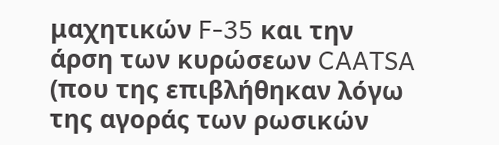μαχητικών F-35 και την άρση των κυρώσεων CAATSA (που της επιβλήθηκαν λόγω της αγοράς των ρωσικών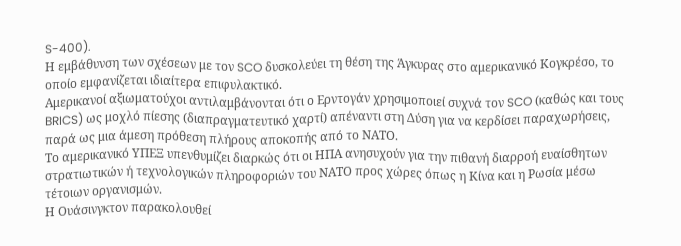S-400).
Η εμβάθυνση των σχέσεων με τον SCO δυσκολεύει τη θέση της Άγκυρας στο αμερικανικό Κογκρέσο, το οποίο εμφανίζεται ιδιαίτερα επιφυλακτικό.
Αμερικανοί αξιωματούχοι αντιλαμβάνονται ότι ο Ερντογάν χρησιμοποιεί συχνά τον SCO (καθώς και τους BRICS) ως μοχλό πίεσης (διαπραγματευτικό χαρτί) απέναντι στη Δύση για να κερδίσει παραχωρήσεις, παρά ως μια άμεση πρόθεση πλήρους αποκοπής από το ΝΑΤΟ.
Το αμερικανικό ΥΠΕΞ υπενθυμίζει διαρκώς ότι οι ΗΠΑ ανησυχούν για την πιθανή διαρροή ευαίσθητων στρατιωτικών ή τεχνολογικών πληροφοριών του ΝΑΤΟ προς χώρες όπως η Κίνα και η Ρωσία μέσω τέτοιων οργανισμών.
Η Ουάσινγκτον παρακολουθεί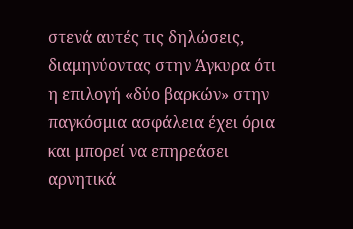στενά αυτές τις δηλώσεις, διαμηνύοντας στην Άγκυρα ότι η επιλογή «δύο βαρκών» στην παγκόσμια ασφάλεια έχει όρια και μπορεί να επηρεάσει αρνητικά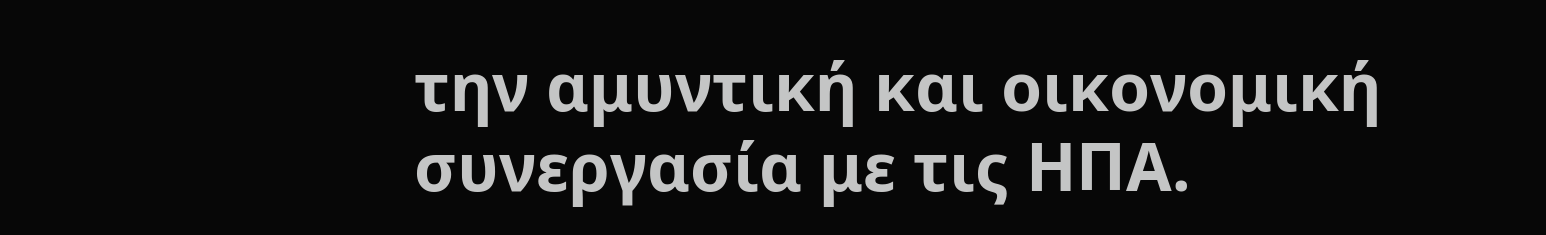την αμυντική και οικονομική συνεργασία με τις ΗΠΑ.